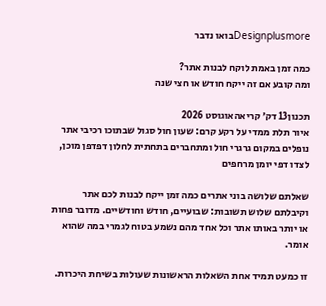Designplusmoreבואו נדבר

כמה זמן באמת לוקח לבנות אתר?
ומה קובע אם זה ייקח חודש או חצי שנה

תכנון13 דק׳ קריאהאוגוסט 2026
איור תלת ממדי על רקע קרם: שעון חול סגול שבתוכו רכיבי אתר נופלים במקום גרגרי חול ומתחברים בתחתית לחלון דפדפן מוכן, לצדו דפי יומן מרחפים

שאלתם שלושה בוני אתרים כמה זמן ייקח לבנות לכם אתר וקיבלתם שלוש תשובות: שבועיים, חודש וחודשיים. מדובר פחות או יותר באותו אתר וכל אחד מהם נשמע בטוח לגמרי במה שהוא אומר.

זו כמעט תמיד אחת השאלות הראשונות שעולות בשיחת היכרות.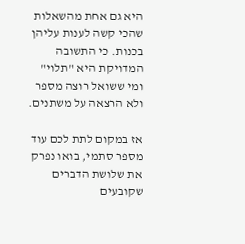היא גם אחת מהשאלות שהכי קשה לענות עליהן בכנות. כי התשובה המדויקת היא "תלוי" ומי ששואל רוצה מספר ולא הרצאה על משתנים.

אז במקום לתת לכם עוד מספר סתמי, בואו נפרק את שלושת הדברים שקובעים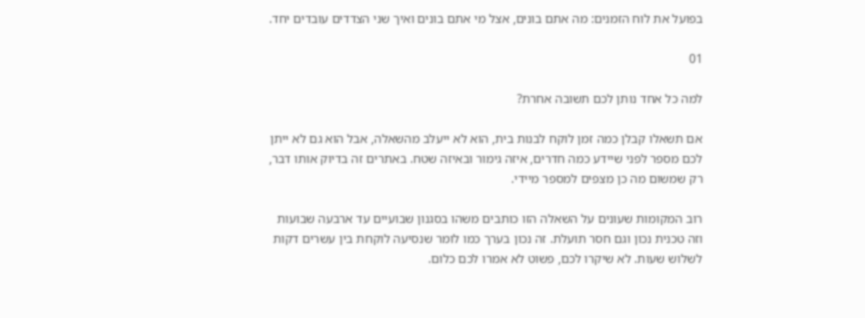בפועל את לוח הזמנים: מה אתם בונים, אצל מי אתם בונים ואיך שני הצדדים עובדים יחד.

01

למה כל אחד נותן לכם תשובה אחרת?

אם תשאלו קבלן כמה זמן לוקח לבנות בית, הוא לא ייעלב מהשאלה, אבל הוא גם לא ייתן לכם מספר לפני שיידע כמה חדרים, איזה גימור ובאיזה שטח. באתרים זה בדיוק אותו דבר, רק שמשום מה כן מצפים למספר מיידי.

רוב המקומות שעונים על השאלה הזו כותבים משהו בסגנון שבועיים עד ארבעה שבועות וזה טכנית נכון וגם חסר תועלת. זה נכון בערך כמו לומר שנסיעה לוקחת בין עשרים דקות לשלוש שעות. לא שיקרו לכם, פשוט לא אמרו לכם כלום.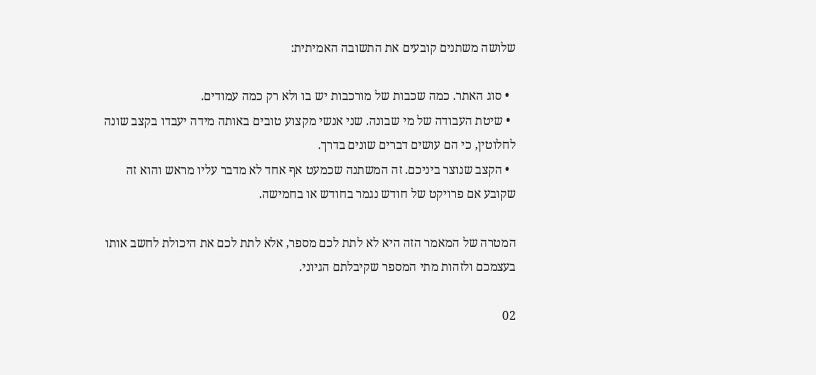שלושה משתנים קובעים את התשובה האמיתית:

  • סוג האתר. כמה שכבות של מורכבות יש בו ולא רק כמה עמודים.
  • שיטת העבודה של מי שבונה. שני אנשי מקצוע טובים באותה מידה יעבדו בקצב שונה לחלוטין, כי הם עושים דברים שונים בדרך.
  • הקצב שנוצר ביניכם. זה המשתנה שכמעט אף אחד לא מדבר עליו מראש והוא זה שקובע אם פרויקט של חודש נגמר בחודש או בחמישה.

המטרה של המאמר הזה היא לא לתת לכם מספר, אלא לתת לכם את היכולת לחשב אותו בעצמכם ולזהות מתי המספר שקיבלתם הגיוני.

02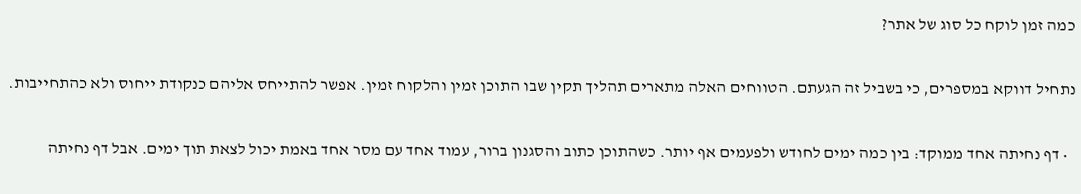כמה זמן לוקח כל סוג של אתר?

נתחיל דווקא במספרים, כי בשביל זה הגעתם. הטווחים האלה מתארים תהליך תקין שבו התוכן זמין והלקוח זמין. אפשר להתייחס אליהם כנקודת ייחוס ולא כהתחייבות.

  • דף נחיתה אחד ממוקד: בין כמה ימים לחודש ולפעמים אף יותר. כשהתוכן כתוב והסגנון ברור, עמוד אחד עם מסר אחד באמת יכול לצאת תוך ימים. אבל דף נחיתה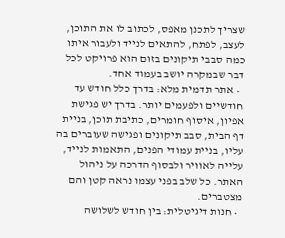שצריך לתכנן מאפס, לכתוב לו את התוכן, לעצב, לפתח, להתאים לנייד ולעבור איתו כמה סבבי תיקונים בזום הוא פרויקט לכל דבר שבמקרה יושב בעמוד אחד.
  • אתר תדמית מלא: בדרך כלל חודש עד חודשיים ולפעמים יותר. בדרך יש פגישת אפיון, איסוף חומרים, כתיבת תוכן, בניית דף הבית, סבב תיקונים ופגישה שעוברים בה עליו, בניית עמודי הפנים, התאמות לנייד, עלייה לאוויר ולבסוף הדרכה על ניהול האתר. כל שלב בפני עצמו נראה קטן והם מצטברים.
  • חנות דיגיטלית: בין חודש לשלושה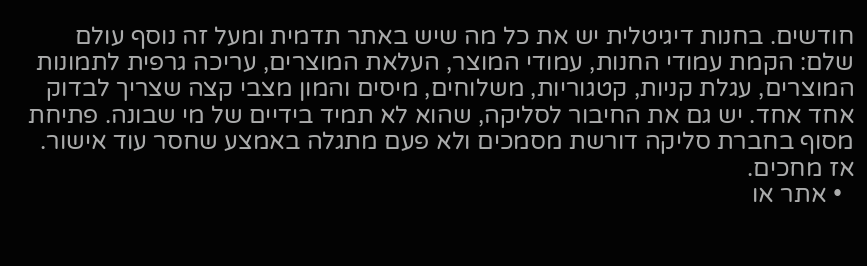חודשים. בחנות דיגיטלית יש את כל מה שיש באתר תדמית ומעל זה נוסף עולם שלם: הקמת עמודי החנות, עמודי המוצר, העלאת המוצרים, עריכה גרפית לתמונות המוצרים, עגלת קניות, קטגוריות, משלוחים, מיסים והמון מצבי קצה שצריך לבדוק אחד אחד. יש גם את החיבור לסליקה, שהוא לא תמיד בידיים של מי שבונה. פתיחת מסוף בחברת סליקה דורשת מסמכים ולא פעם מתגלה באמצע שחסר עוד אישור. אז מחכים.
  • אתר או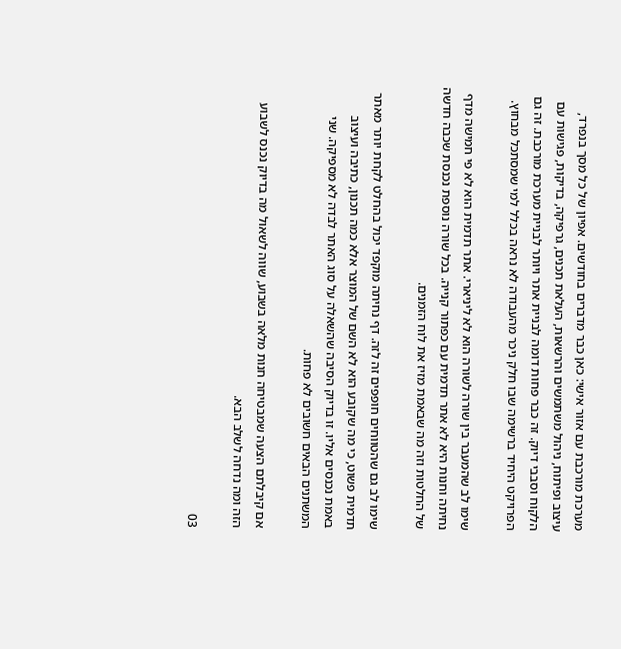מערכת מורכבת עם אזור אישי: כאן כבר מדברים בחודשים. אפיון של כל מסך בנפרד, עיצוב ופיתוח, ניהול משתמשים והרשאות, העלאת תכנים, גרפיקה, בדיקות, פגישות עם הלקוח וסבבי דיוק. זה כבר פחות דומה לבניית אתר ויותר לבניית מערכת מורכבת. זה גם הפרויקט היחיד ברשימה שבו חלק ניכר מהעבודה לא נראה בכלל למי שמסתכל מבחוץ.

שימו לב שהמעבר בין שורה לשורה הוא לא ליניארי. אתר תדמית הוא לא פי חמישה מדף נחיתה וחנות היא לא אתר תדמית עם כפתור קנייה. בכל שורה נוספת נכנסת שכבה חדשה של החלטות וזה מה שבאמת מזיז את לוח הזמנים.

שימו לב גם שהטווחים חופפים זה לזה. דף נחיתה מוקפד יכול בהחלט לקחת יותר מאתר תדמית פשוט, כי מה שקובע הוא לא השם של המוצר אלא כמה תכנון, כתיבה ועיצוב באמת נכנסים אליו. זו בדיוק הסיבה שהשאלה על סוג האתר לבדה לא מספיקה. שני המשתנים הבאים חשובים לא פחות.

אם קיבלתם הצעה שמבטיחה חנות מלאה בשבוע, שווה לשאול מה בדיוק נכנס לשבוע הזה ומה נדחה לשלב הבא.

03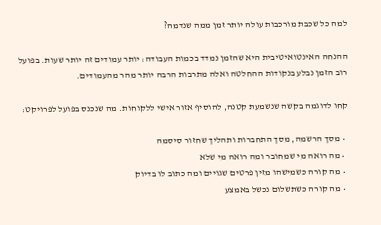למה כל שכבת מורכבות עולה יותר זמן ממה שנדמה?

ההנחה האינטואיטיבית היא שהזמן נמדד בכמות העבודה: יותר עמודים זה יותר שעות. בפועל רוב הזמן נבלע בנקודות ההחלטה ואלה מתרבות הרבה יותר מהר מהעמודים.

קחו לדוגמה בקשה שנשמעת קטנה, להוסיף אזור אישי ללקוחות. מה שנכנס בפועל לפרויקט:

  • מסך הרשמה, מסך התחברות ותהליך שחזור סיסמה
  • מה רואה מי שמחובר ומה רואה מי שלא
  • מה קורה כשמישהו מזין פרטים שגויים ומה כתוב לו בדיוק
  • מה קורה כשתשלום נכשל באמצע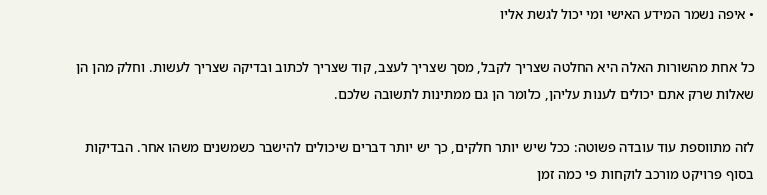• איפה נשמר המידע האישי ומי יכול לגשת אליו

כל אחת מהשורות האלה היא החלטה שצריך לקבל, מסך שצריך לעצב, קוד שצריך לכתוב ובדיקה שצריך לעשות. וחלק מהן הן שאלות שרק אתם יכולים לענות עליהן, כלומר הן גם ממתינות לתשובה שלכם.

לזה מתווספת עוד עובדה פשוטה: ככל שיש יותר חלקים, כך יש יותר דברים שיכולים להישבר כשמשנים משהו אחר. הבדיקות בסוף פרויקט מורכב לוקחות פי כמה זמן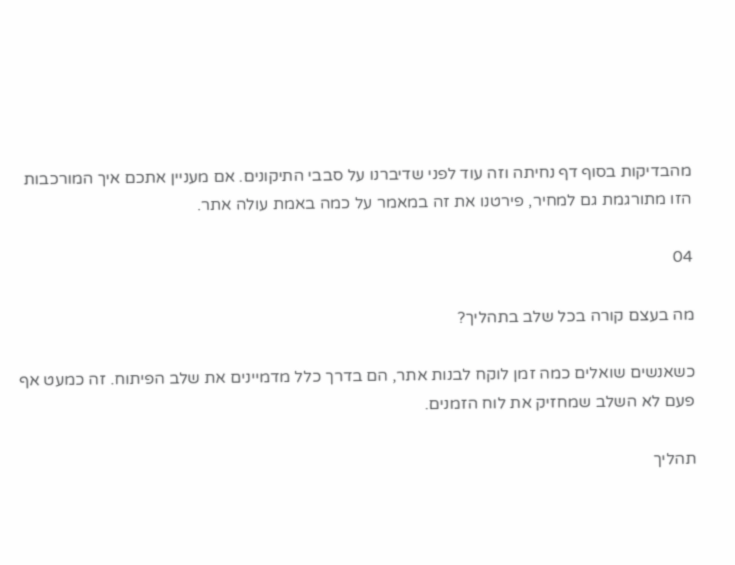מהבדיקות בסוף דף נחיתה וזה עוד לפני שדיברנו על סבבי התיקונים. אם מעניין אתכם איך המורכבות הזו מתורגמת גם למחיר, פירטנו את זה במאמר על כמה באמת עולה אתר.

04

מה בעצם קורה בכל שלב בתהליך?

כשאנשים שואלים כמה זמן לוקח לבנות אתר, הם בדרך כלל מדמיינים את שלב הפיתוח. זה כמעט אף פעם לא השלב שמחזיק את לוח הזמנים.

תהליך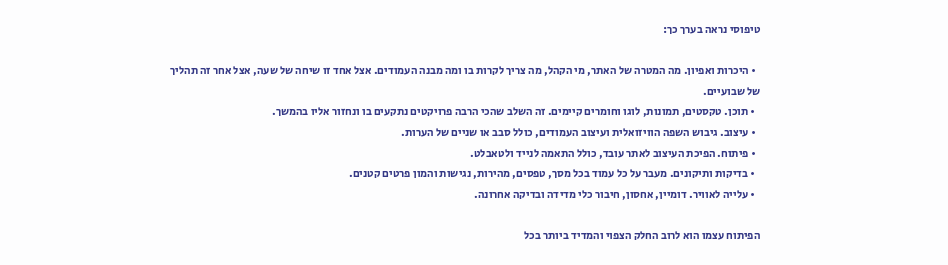טיפוסי נראה בערך כך:

  • היכרות ואפיון. מה המטרה של האתר, מי הקהל, מה צריך לקרות בו ומה מבנה העמודים. אצל אחד זו שיחה של שעה, אצל אחר זה תהליך של שבועיים.
  • תוכן. טקסטים, תמונות, לוגו וחומרים קיימים. זה השלב שהכי הרבה פרויקטים נתקעים בו ונחזור אליו בהמשך.
  • עיצוב. גיבוש השפה הוויזואלית ועיצוב העמודים, כולל סבב או שניים של הערות.
  • פיתוח. הפיכת העיצוב לאתר עובד, כולל התאמה לנייד ולטאבלט.
  • בדיקות ותיקונים. מעבר על כל עמוד בכל מסך, טפסים, מהירות, נגישות והמון פרטים קטנים.
  • עלייה לאוויר. דומיין, אחסון, חיבור כלי מדידה ובדיקה אחרונה.

הפיתוח עצמו הוא לרוב החלק הצפוי והמדיד ביותר בכל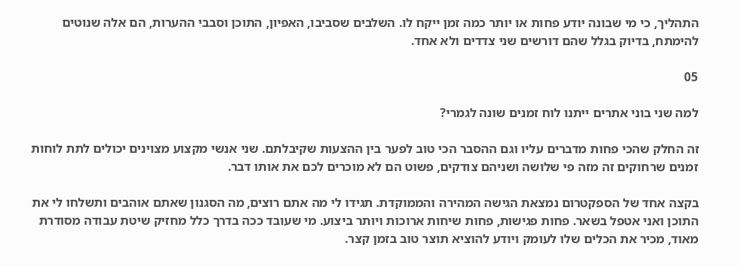התהליך, כי מי שבונה יודע פחות או יותר כמה זמן ייקח לו. השלבים שסביבו, האפיון, התוכן וסבבי ההערות, הם אלה שנוטים להימתח, בדיוק בגלל שהם דורשים שני צדדים ולא אחד.

05

למה שני בוני אתרים ייתנו לוח זמנים שונה לגמרי?

זה החלק שהכי פחות מדברים עליו וגם ההסבר הכי טוב לפער בין ההצעות שקיבלתם. שני אנשי מקצוע מצוינים יכולים לתת לוחות זמנים שרחוקים זה מזה פי שלושה ושניהם צודקים, פשוט הם לא מוכרים לכם את אותו דבר.

בקצה אחד של הספקטרום נמצאת הגישה המהירה והממוקדת. תגידו לי מה אתם רוצים, מה הסגנון שאתם אוהבים ותשלחו לי את התוכן ואני אטפל בשאר. פחות פגישות, פחות שיחות ארוכות ויותר ביצוע. מי שעובד ככה בדרך כלל מחזיק שיטת עבודה מסודרת מאוד, מכיר את הכלים שלו לעומק ויודע להוציא תוצר טוב בזמן קצר.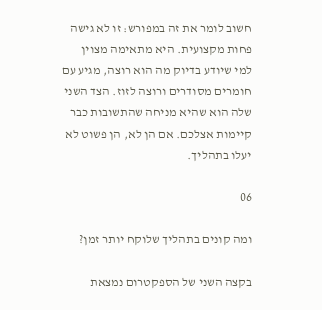חשוב לומר את זה במפורש: זו לא גישה פחות מקצועית. היא מתאימה מצוין למי שיודע בדיוק מה הוא רוצה, מגיע עם חומרים מסודרים ורוצה לזוז. הצד השני שלה הוא שהיא מניחה שהתשובות כבר קיימות אצלכם. אם הן לא, הן פשוט לא יעלו בתהליך.

06

ומה קונים בתהליך שלוקח יותר זמן?

בקצה השני של הספקטרום נמצאת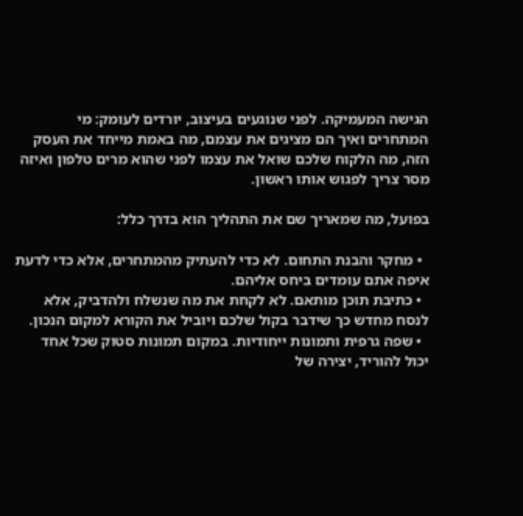הגישה המעמיקה. לפני שנוגעים בעיצוב, יורדים לעומק: מי המתחרים ואיך הם מציגים את עצמם, מה באמת מייחד את העסק הזה, מה הלקוח שלכם שואל את עצמו לפני שהוא מרים טלפון ואיזה מסר צריך לפגוש אותו ראשון.

בפועל, מה שמאריך שם את התהליך הוא בדרך כלל:

  • מחקר והבנת התחום. לא כדי להעתיק מהמתחרים, אלא כדי לדעת איפה אתם עומדים ביחס אליהם.
  • כתיבת תוכן מותאם. לא לקחת את מה שנשלח ולהדביק, אלא לנסח מחדש כך שידבר בקול שלכם ויוביל את הקורא למקום הנכון.
  • שפה גרפית ותמונות ייחודיות. במקום תמונות סטוק שכל אחד יכול להוריד, יצירה של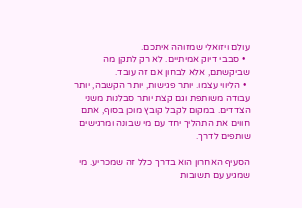עולם ויזואלי שמזוהה איתכם.
  • סבבי דיוק אמיתיים. לא רק לתקן מה שביקשתם, אלא לבחון אם זה עובד.
  • הליווי עצמו. יותר פגישות, יותר הקשבה, יותר עבודה משותפת וגם קצת יותר סבלנות משני הצדדים. במקום לקבל קובץ מוכן בסוף, אתם חווים את התהליך יחד עם מי שבונה ומרגישים שותפים לדרך.

הסעיף האחרון הוא בדרך כלל זה שמכריע. מי שמגיע עם תשובות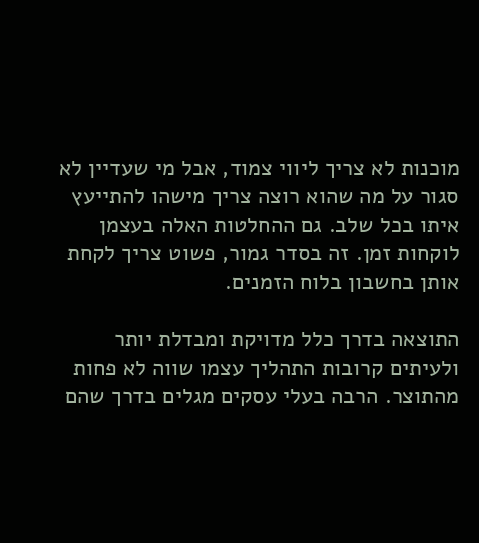מוכנות לא צריך ליווי צמוד, אבל מי שעדיין לא סגור על מה שהוא רוצה צריך מישהו להתייעץ איתו בכל שלב. גם ההחלטות האלה בעצמן לוקחות זמן. זה בסדר גמור, פשוט צריך לקחת אותן בחשבון בלוח הזמנים.

התוצאה בדרך כלל מדויקת ומבדלת יותר ולעיתים קרובות התהליך עצמו שווה לא פחות מהתוצר. הרבה בעלי עסקים מגלים בדרך שהם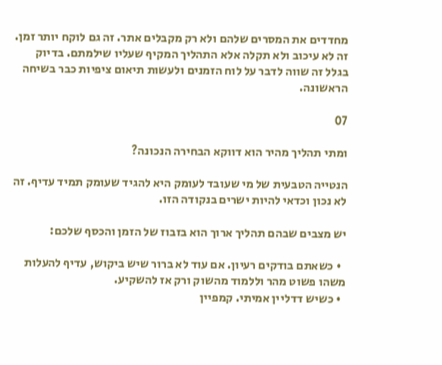מחדדים את המסרים שלהם ולא רק מקבלים אתר. זה גם לוקח יותר זמן. זה לא עיכוב ולא תקלה אלא התהליך המקיף שעליו שילמתם. בדיוק בגלל זה שווה לדבר על לוח הזמנים ולעשות תיאום ציפיות כבר בשיחה הראשונה.

07

ומתי תהליך מהיר הוא דווקא הבחירה הנכונה?

הנטייה הטבעית של מי שעובד לעומק היא להגיד שעומק תמיד עדיף. זה לא נכון וכדאי להיות ישרים בנקודה הזו.

יש מצבים שבהם תהליך ארוך הוא בזבוז של הזמן והכסף שלכם:

  • כשאתם בודקים רעיון. אם עוד לא ברור שיש ביקוש, עדיף להעלות משהו פשוט מהר וללמוד מהשוק ורק אז להשקיע.
  • כשיש דדליין אמיתי. קמפיין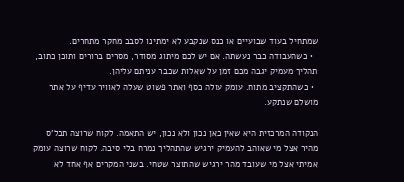שמתחיל בעוד שבועיים או כנס שנקבע לא ימתינו לסבב מחקר מתחרים.
  • כשהעבודה כבר נעשתה. אם יש לכם מיתוג מסודר, מסרים ברורים ותוכן כתוב, תהליך מעמיק יגבה מכם זמן על שאלות שכבר עניתם עליהן.
  • כשהתקציב מתוח. עומק עולה כסף ואתר פשוט שעלה לאוויר עדיף על אתר מושלם שנתקע.

הנקודה המרכזית היא שאין כאן נכון ולא נכון, יש התאמה. לקוח שרוצה תכל'ס מהיר אצל מי שאוהב להעמיק ירגיש שהתהליך נמרח בלי סיבה. לקוח שרוצה עומק אמיתי אצל מי שעובד מהר ירגיש שהתוצר שטחי. בשני המקרים אף אחד לא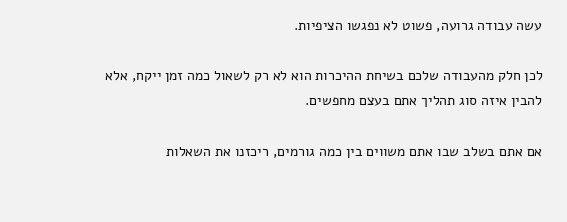עשה עבודה גרועה, פשוט לא נפגשו הציפיות.

לכן חלק מהעבודה שלכם בשיחת ההיכרות הוא לא רק לשאול כמה זמן ייקח, אלא להבין איזה סוג תהליך אתם בעצם מחפשים.

אם אתם בשלב שבו אתם משווים בין כמה גורמים, ריכזנו את השאלות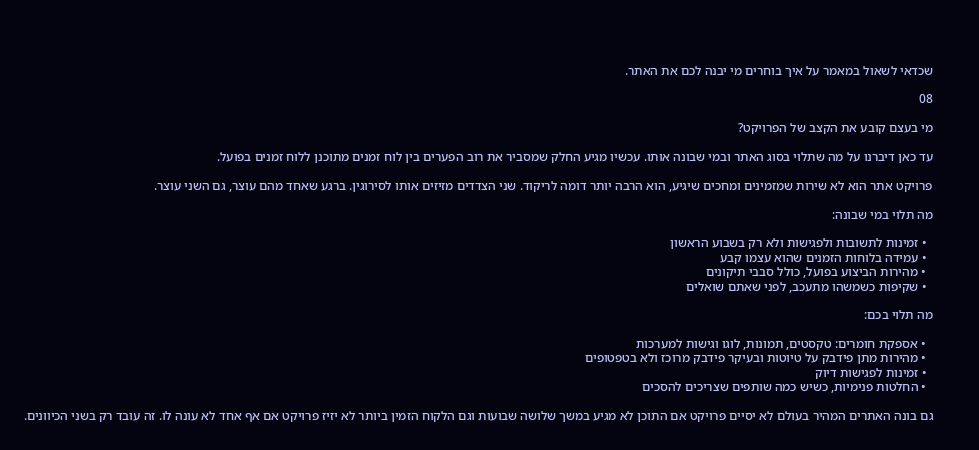שכדאי לשאול במאמר על איך בוחרים מי יבנה לכם את האתר.

08

מי בעצם קובע את הקצב של הפרויקט?

עד כאן דיברנו על מה שתלוי בסוג האתר ובמי שבונה אותו. עכשיו מגיע החלק שמסביר את רוב הפערים בין לוח זמנים מתוכנן ללוח זמנים בפועל.

פרויקט אתר הוא לא שירות שמזמינים ומחכים שיגיע, הוא הרבה יותר דומה לריקוד. שני הצדדים מזיזים אותו לסירוגין. ברגע שאחד מהם עוצר, גם השני עוצר.

מה תלוי במי שבונה:

  • זמינות לתשובות ולפגישות ולא רק בשבוע הראשון
  • עמידה בלוחות הזמנים שהוא עצמו קבע
  • מהירות הביצוע בפועל, כולל סבבי תיקונים
  • שקיפות כשמשהו מתעכב, לפני שאתם שואלים

מה תלוי בכם:

  • אספקת חומרים: טקסטים, תמונות, לוגו וגישות למערכות
  • מהירות מתן פידבק על טיוטות ובעיקר פידבק מרוכז ולא בטפטופים
  • זמינות לפגישות דיוק
  • החלטות פנימיות, כשיש כמה שותפים שצריכים להסכים

גם בונה האתרים המהיר בעולם לא יסיים פרויקט אם התוכן לא מגיע במשך שלושה שבועות וגם הלקוח הזמין ביותר לא יזיז פרויקט אם אף אחד לא עונה לו. זה עובד רק בשני הכיוונים.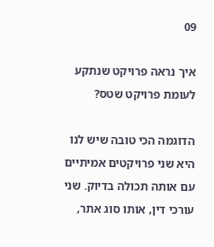09

איך נראה פרויקט שנתקע לעומת פרויקט שטס?

הדוגמה הכי טובה שיש לנו היא שני פרויקטים אמיתיים עם אותה תכולה בדיוק. שני עורכי דין, אותו סוג אתר,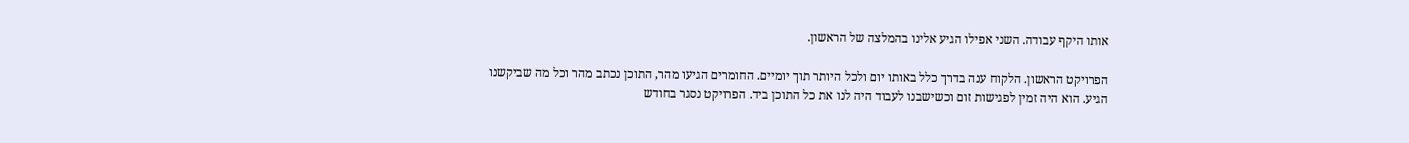אותו היקף עבודה. השני אפילו הגיע אלינו בהמלצה של הראשון.

הפרויקט הראשון. הלקוח ענה בדרך כלל באותו יום ולכל היותר תוך יומיים. החומרים הגיעו מהר, התוכן נכתב מהר וכל מה שביקשנו הגיע. הוא היה זמין לפגישות זום וכשישבנו לעבוד היה לנו את כל התוכן ביד. הפרויקט נסגר בחודש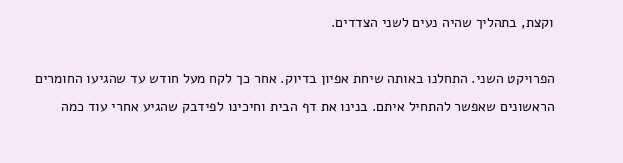וקצת, בתהליך שהיה נעים לשני הצדדים.

הפרויקט השני. התחלנו באותה שיחת אפיון בדיוק. אחר כך לקח מעל חודש עד שהגיעו החומרים הראשונים שאפשר להתחיל איתם. בנינו את דף הבית וחיכינו לפידבק שהגיע אחרי עוד כמה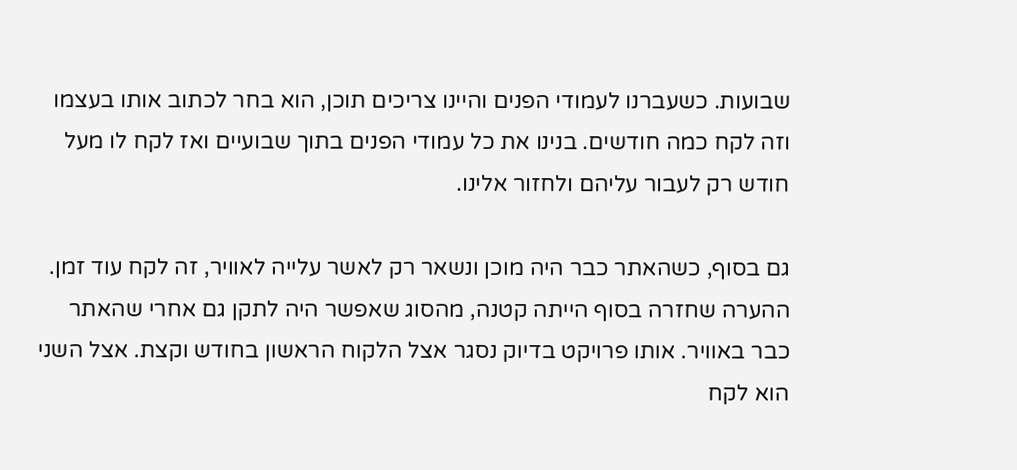שבועות. כשעברנו לעמודי הפנים והיינו צריכים תוכן, הוא בחר לכתוב אותו בעצמו וזה לקח כמה חודשים. בנינו את כל עמודי הפנים בתוך שבועיים ואז לקח לו מעל חודש רק לעבור עליהם ולחזור אלינו.

גם בסוף, כשהאתר כבר היה מוכן ונשאר רק לאשר עלייה לאוויר, זה לקח עוד זמן. ההערה שחזרה בסוף הייתה קטנה, מהסוג שאפשר היה לתקן גם אחרי שהאתר כבר באוויר. אותו פרויקט בדיוק נסגר אצל הלקוח הראשון בחודש וקצת. אצל השני הוא לקח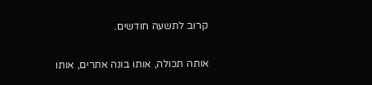קרוב לתשעה חודשים.

אותה תכולה, אותו בונה אתרים, אותו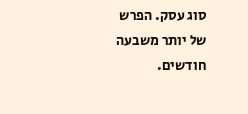סוג עסק. הפרש של יותר משבעה חודשים.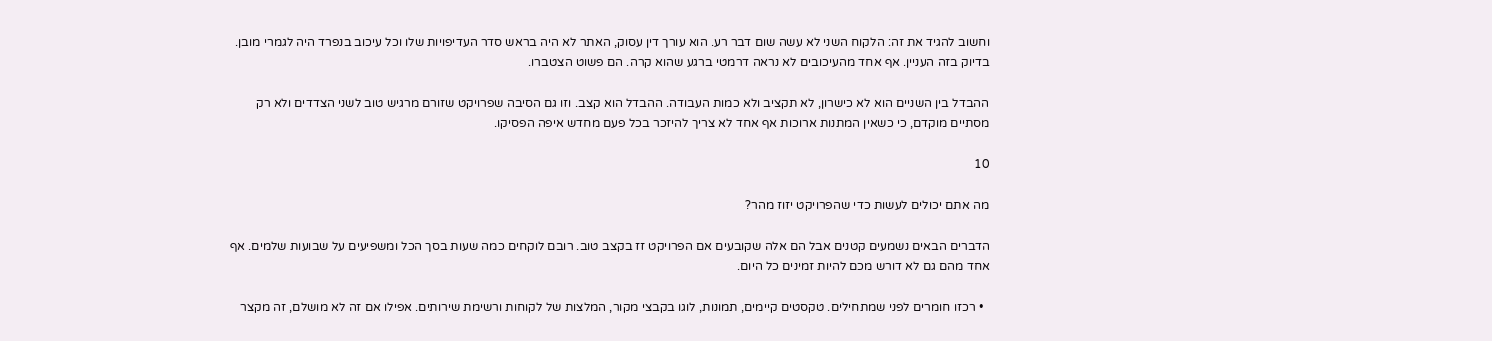וחשוב להגיד את זה: הלקוח השני לא עשה שום דבר רע. הוא עורך דין עסוק, האתר לא היה בראש סדר העדיפויות שלו וכל עיכוב בנפרד היה לגמרי מובן. בדיוק בזה העניין. אף אחד מהעיכובים לא נראה דרמטי ברגע שהוא קרה. הם פשוט הצטברו.

ההבדל בין השניים הוא לא כישרון, לא תקציב ולא כמות העבודה. ההבדל הוא קצב. וזו גם הסיבה שפרויקט שזורם מרגיש טוב לשני הצדדים ולא רק מסתיים מוקדם, כי כשאין המתנות ארוכות אף אחד לא צריך להיזכר בכל פעם מחדש איפה הפסיקו.

10

מה אתם יכולים לעשות כדי שהפרויקט יזוז מהר?

הדברים הבאים נשמעים קטנים אבל הם אלה שקובעים אם הפרויקט זז בקצב טוב. רובם לוקחים כמה שעות בסך הכל ומשפיעים על שבועות שלמים. אף אחד מהם גם לא דורש מכם להיות זמינים כל היום.

  • רכזו חומרים לפני שמתחילים. טקסטים קיימים, תמונות, לוגו בקבצי מקור, המלצות של לקוחות ורשימת שירותים. אפילו אם זה לא מושלם, זה מקצר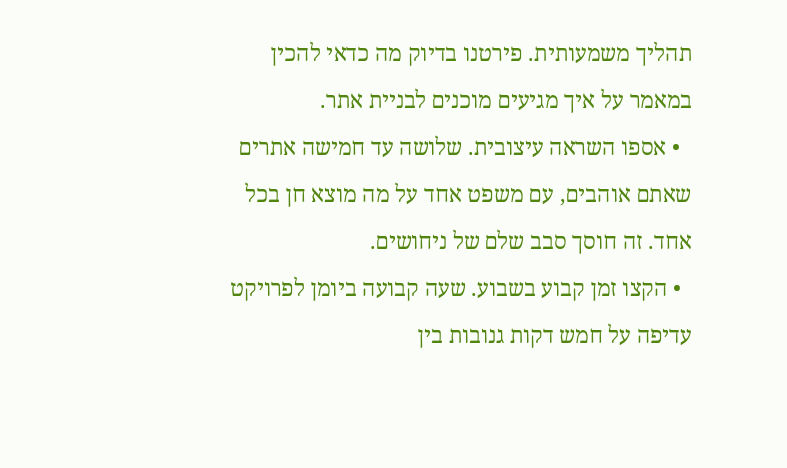תהליך משמעותית. פירטנו בדיוק מה כדאי להכין במאמר על איך מגיעים מוכנים לבניית אתר.
  • אספו השראה עיצובית. שלושה עד חמישה אתרים שאתם אוהבים, עם משפט אחד על מה מוצא חן בכל אחד. זה חוסך סבב שלם של ניחושים.
  • הקצו זמן קבוע בשבוע. שעה קבועה ביומן לפרויקט עדיפה על חמש דקות גנובות בין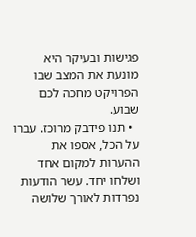פגישות ובעיקר היא מונעת את המצב שבו הפרויקט מחכה לכם שבוע.
  • תנו פידבק מרוכז. עברו על הכל, אספו את ההערות למקום אחד ושלחו יחד. עשר הודעות נפרדות לאורך שלושה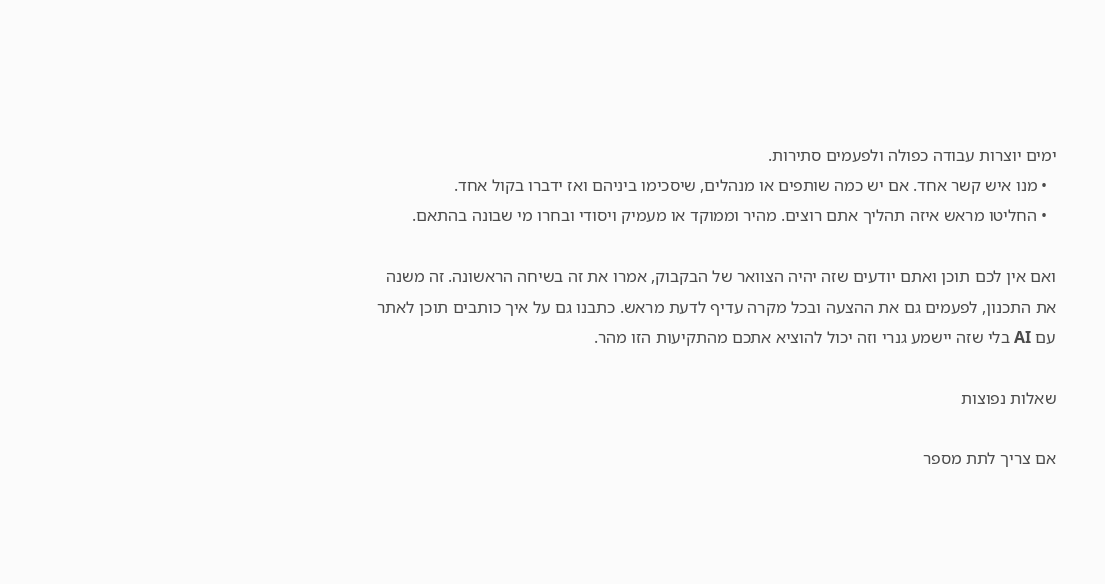ימים יוצרות עבודה כפולה ולפעמים סתירות.
  • מנו איש קשר אחד. אם יש כמה שותפים או מנהלים, שיסכימו ביניהם ואז ידברו בקול אחד.
  • החליטו מראש איזה תהליך אתם רוצים. מהיר וממוקד או מעמיק ויסודי ובחרו מי שבונה בהתאם.

ואם אין לכם תוכן ואתם יודעים שזה יהיה הצוואר של הבקבוק, אמרו את זה בשיחה הראשונה. זה משנה את התכנון, לפעמים גם את ההצעה ובכל מקרה עדיף לדעת מראש. כתבנו גם על איך כותבים תוכן לאתר עם AI בלי שזה יישמע גנרי וזה יכול להוציא אתכם מהתקיעות הזו מהר.

שאלות נפוצות

אם צריך לתת מספר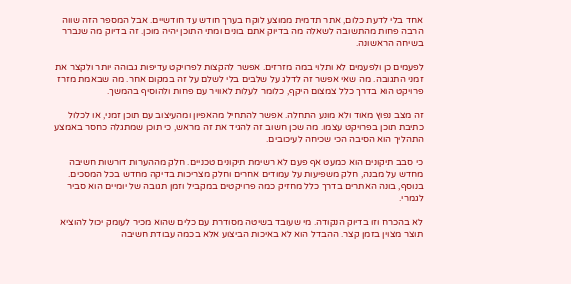אחד בלי לדעת כלום, אתר תדמית ממוצע לוקח בערך חודש עד חודשיים. אבל המספר הזה שווה הרבה פחות מהתשובה לשאלה מה בדיוק אתם בונים ומתי התוכן יהיה מוכן. זה בדיוק מה שנברר בשיחה הראשונה.

לפעמים כן ולפעמים לא ותלוי במה מזרזים. אפשר להקצות לפרויקט עדיפות גבוהה יותר ולקצר את זמני התגובה. מה שאי אפשר זה לדלג על שלבים בלי לשלם על זה במקום אחר. מה שבאמת מזרז פרויקט הוא בדרך כלל צמצום היקף, כלומר לעלות לאוויר עם פחות ולהוסיף בהמשך.

זה מצב נפוץ מאוד ולא מונע התחלה. אפשר להתחיל מהאפיון ומהעיצוב עם תוכן זמני, או לכלול כתיבת תוכן בפרויקט עצמו. מה שכן חשוב זה להגיד את זה מראש, כי תוכן שמתגלה כחסר באמצע התהליך הוא הסיבה הכי שכיחה לעיכובים.

כי סבב תיקונים הוא כמעט אף פעם לא רשימת תיקונים טכניים. חלק מההערות דורשות חשיבה מחדש על מבנה, חלק משפיעות על עמודים אחרים וחלק מצריכות בדיקה מחדש בכל המסכים. בנוסף, בונה האתרים בדרך כלל מחזיק כמה פרויקטים במקביל וזמן תגובה של יומיים הוא סביר לגמרי.

לא בהכרח וזו בדיוק הנקודה. מי שעובד בשיטה מסודרת עם כלים שהוא מכיר לעומק יכול להוציא תוצר מצוין בזמן קצר. ההבדל הוא לא באיכות הביצוע אלא בכמה עבודת חשיבה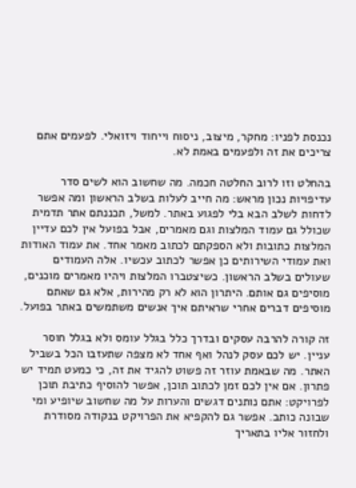נכנסת לפניו: מחקר, מיצוב, ניסוח וייחוד ויזואלי. לפעמים אתם צריכים את זה ולפעמים באמת לא.

בהחלט וזו לרוב החלטה חכמה. מה שחשוב הוא לשים סדר עדיפויות נכון מראש: מה חייב לעלות בשלב הראשון ומה אפשר לדחות לשלב הבא בלי לפגוע באתר. למשל, תכננתם אתר תדמית שכולל גם עמוד המלצות וגם מאמרים, אבל בפועל אין לכם עדיין המלצות כתובות ולא הספקתם לכתוב מאמר אחד. את עמוד האודות ואת עמודי השירותים כן אפשר לכתוב עכשיו. אלה העמודים שעולים בשלב הראשון. כשיצטברו המלצות ויהיו מאמרים מוכנים, מוסיפים גם אותם. היתרון הוא לא רק מהירות, אלא גם שאתם מוסיפים דברים אחרי שראיתם איך אנשים משתמשים באתר בפועל.

זה קורה להרבה עסקים ובדרך כלל בגלל עומס ולא בגלל חוסר עניין. יש לכם עסק לנהל ואף אחד לא מצפה שתעזבו הכל בשביל האתר. מה שבאמת עוזר זה פשוט להגיד את זה, כי כמעט תמיד יש פתרון. אם אין לכם זמן לכתוב תוכן, אפשר להוסיף כתיבת תוכן לפרויקט: אתם נותנים דגשים והערות על מה שחשוב שיופיע ומי שבונה כותב. אפשר גם להקפיא את הפרויקט בנקודה מסודרת ולחזור אליו בתאריך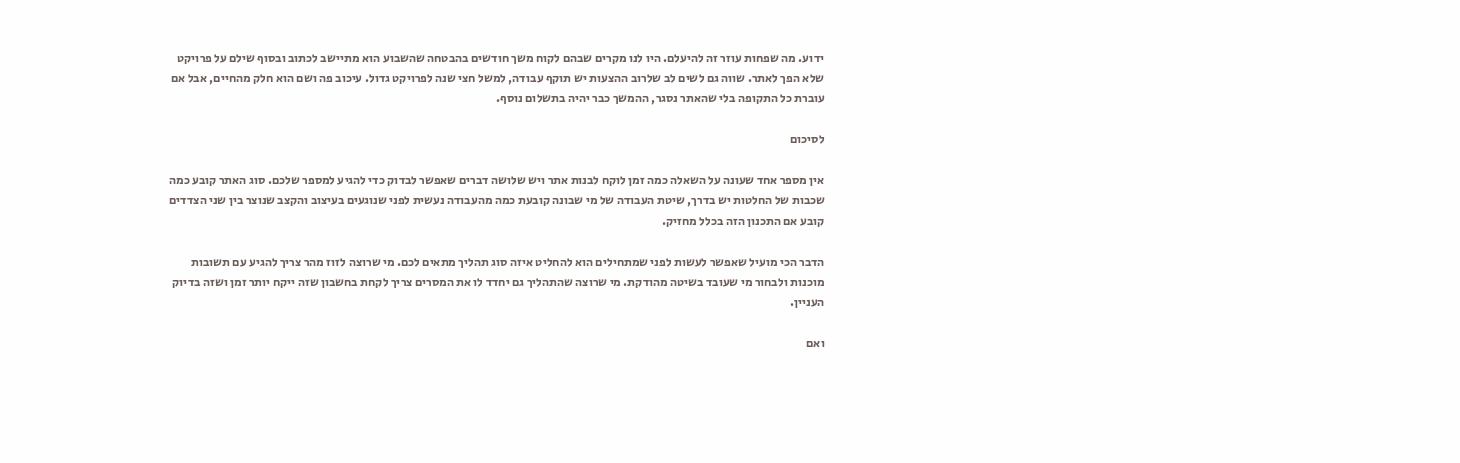ידוע. מה שפחות עוזר זה להיעלם. היו לנו מקרים שבהם לקוח משך חודשים בהבטחה שהשבוע הוא מתיישב לכתוב ובסוף שילם על פרויקט שלא הפך לאתר. שווה גם לשים לב שלרוב ההצעות יש תוקף עבודה, למשל חצי שנה לפרויקט גדול. עיכוב פה ושם הוא חלק מהחיים, אבל אם עוברת כל התקופה בלי שהאתר נסגר, ההמשך כבר יהיה בתשלום נוסף.

לסיכום

אין מספר אחד שעונה על השאלה כמה זמן לוקח לבנות אתר ויש שלושה דברים שאפשר לבדוק כדי להגיע למספר שלכם. סוג האתר קובע כמה שכבות של החלטות יש בדרך, שיטת העבודה של מי שבונה קובעת כמה מהעבודה נעשית לפני שנוגעים בעיצוב והקצב שנוצר בין שני הצדדים קובע אם התכנון הזה בכלל מחזיק.

הדבר הכי מועיל שאפשר לעשות לפני שמתחילים הוא להחליט איזה סוג תהליך מתאים לכם. מי שרוצה לזוז מהר צריך להגיע עם תשובות מוכנות ולבחור מי שעובד בשיטה מהודקת. מי שרוצה שהתהליך גם יחדד לו את המסרים צריך לקחת בחשבון שזה ייקח יותר זמן ושזה בדיוק העניין.

ואם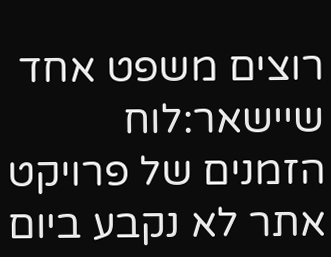רוצים משפט אחד שיישאר:לוח הזמנים של פרויקט אתר לא נקבע ביום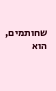שחותמים, הוא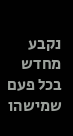נקבע מחדש בכל פעם שמישהו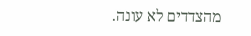מהצדדים לא עונה.